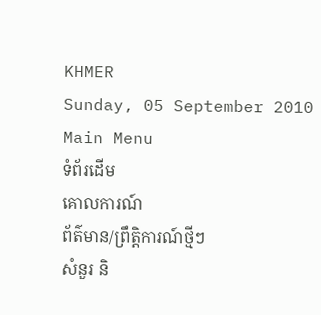KHMER
Sunday, 05 September 2010
Main Menu
ទំព័រដើម
គោលការណ៍
ព័ត៌មាន/ព្រឹតិ្តការណ៍ថ្មីៗ
សំនួរ និ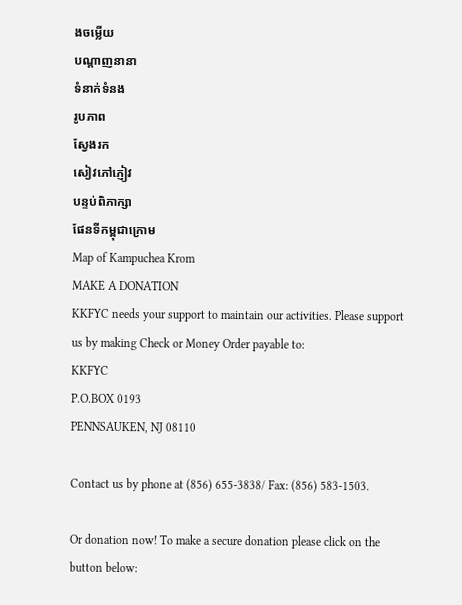ងចម្លើយ
បណ្តាញនានា
ទំនាក់ទំនង
រូបភាព
ស្វែងរក
សៀវភៅភ្ញៀវ
បន្ទប់ពិភាក្សា
ផែនទីកម្ពុជាក្រោម
Map of Kampuchea Krom
MAKE A DONATION
KKFYC needs your support to maintain our activities. Please support us by making Check or Money Order payable to:
KKFYC
P.O.BOX 0193
PENNSAUKEN, NJ 08110

Contact us by phone at (856) 655-3838/ Fax: (856) 583-1503.

Or donation now! To make a secure donation please click on the button below: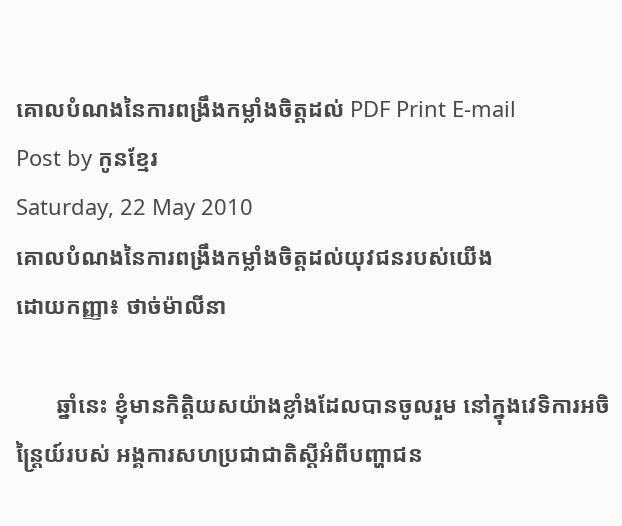គោលបំណងនៃការពង្រឹងកម្លាំងចិត្តដល់ PDF Print E-mail
Post by កូនខ្មែរ
Saturday, 22 May 2010
គោលបំណងនៃការពង្រឹងកម្លាំងចិត្តដល់យុវជនរបស់យើង
ដោយកញ្ញា៖ ថាច់ម៉ាលីនា

       ឆ្នាំនេះ ខ្ញុំមានកិត្តិយសយ៉ាងខ្លាំងដែលបានចូលរួម នៅក្នុងវេទិការអចិន្ត្រៃយ៍របស់ អង្គការសហប្រជាជាតិស្ដីអំពីបញ្ហាជន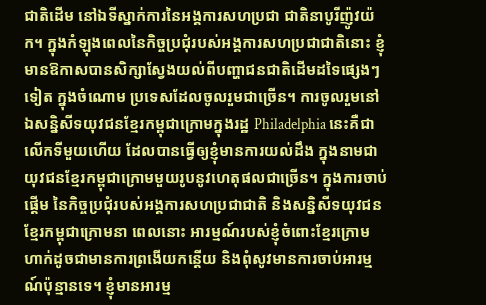ជាតិដើម នៅឯទីស្នាក់ការនៃអង្គការសហប្រជា ជាតិនាបូរីញ៉ូវយ៉ក។ ក្នុងកំឡុងពេលនៃកិច្ចប្រជុំរបស់អង្គការសហប្រជាជាតិនោះ ខ្ញុំមានឱកាសបានសិក្សាស្វែងយល់ពីបញ្ហាជនជាតិដើមដទៃផ្សេងៗទៀត ក្នុងចំណោម ប្រទេសដែលចូលរួមជាច្រើន។ ការចូលរួមនៅឯសន្និសីទយុវជនខ្មែរកម្ពុជាក្រោមក្នុងរដ្ឋ Philadelphia នេះគឺជាលើកទីមួយហើយ ដែលបានធ្វើឲ្យខ្ញុំមានការយល់ដឹង ក្នុងនាមជាយុវជនខ្មែរកម្ពុជាក្រោមមួយរូបនូវហេតុផលជាច្រើន។ ក្នុងការចាប់ផ្ដើម នៃកិច្ចប្រជុំរបស់អង្គការសហប្រជាជាតិ និងសន្និសីទយុវជនខ្មែរកម្ពុជាក្រោមនា ពេលនោះ អារម្មណ៍របស់ខ្ញុំចំពោះខ្មែរក្រោមហាក់ដូចជាមានការព្រងើយកន្តើយ និងពុំសូវមានការចាប់អារម្មណ៍ប៉ុន្មានទេ។ ខ្ញុំមានអារម្ម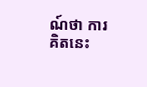ណ៍ថា ការគិតនេះ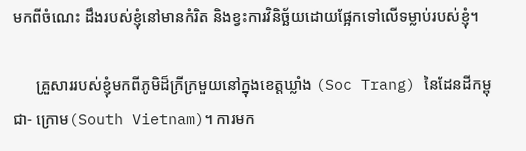មកពីចំណេះ ដឹងរបស់ខ្ញុំនៅមានកំរិត និងខ្វះការវិនិច្ឆ័យដោយផ្អែកទៅលើទម្លាប់របស់ខ្ញុំ។

      គ្រួសាររបស់ខ្ញុំមកពីភូមិដ៏ក្រីក្រមួយនៅក្នុងខេត្តឃ្លាំង (Soc Trang) នៃដែនដីកម្ពុជា- ក្រោម(South Vietnam)។ ការមក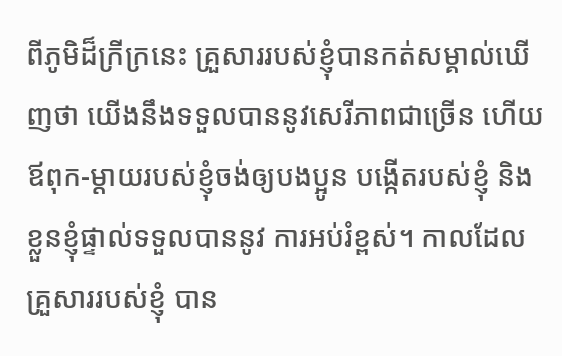ពីភូមិដ៏ក្រីក្រនេះ គ្រួសាររបស់ខ្ញុំបានកត់សម្គាល់ឃើញថា យើងនឹងទទួលបាននូវសេរីភាពជាច្រើន ហើយឪពុក-ម្ដាយរបស់ខ្ញុំចង់ឲ្យបងប្អូន បង្កើតរបស់ខ្ញុំ និងខ្លួនខ្ញុំផ្ទាល់ទទួលបាននូវ ការអប់រំខ្ពស់។ កាលដែលគ្រួសាររបស់ខ្ញុំ បាន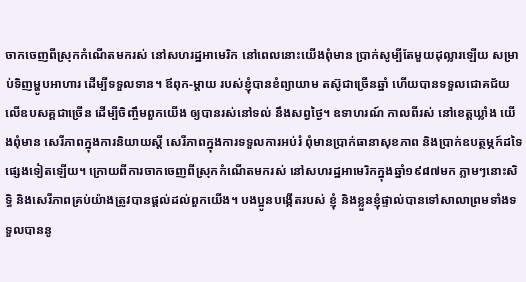ចាកចេញពីស្រុកកំណើតមករស់ នៅសហរដ្ឋអាមេរិក នៅពេលនោះយើងពុំមាន ប្រាក់សូម្បីតែមួយដុល្លារឡើយ សម្រាប់ទិញម្ហូបអាហារ ដើម្បីទទួលទាន។ ឪពុក-ម្ដាយ របស់ខ្ញុំបានខំព្យាយាម តស៊ូជាច្រើនឆ្នាំ ហើយបានទទួលជោគជ័យលើឧបសគ្គជាច្រើន ដើម្បីចិញ្ចឹមពួកយើង ឲ្យបានរស់នៅទល់ នឹងសព្វថ្ងៃ។ ឧទាហរណ៍ កាលពីរស់ នៅខេត្តឃ្លាំង យើងពុំមាន សេរីភាពក្នុងការនិយាយស្ដី សេរីភាពក្នុងការទទួលការអប់រំ ពុំមានប្រាក់ធានាសុខភាព និងប្រាក់ឧបត្ថម្ភក៍ដទៃផ្សេងទៀតឡើយ។ ក្រោយពីការចាកចេញពីស្រុកកំណើតមករស់ នៅសហរដ្ឋអាមេរិកក្នុងឆ្នាំ១៩៨៧មក ភ្លាមៗនោះសិទ្ធិ និងសេរីភាពគ្រប់យ៉ាងត្រូវបានផ្ដល់ដល់ពួកយើង។ បងប្អូនបង្កើតរបស់ ខ្ញុំ និងខ្លួនខ្ញុំផ្ទាល់បានទៅសាលាព្រមទាំងទទួលបាននូ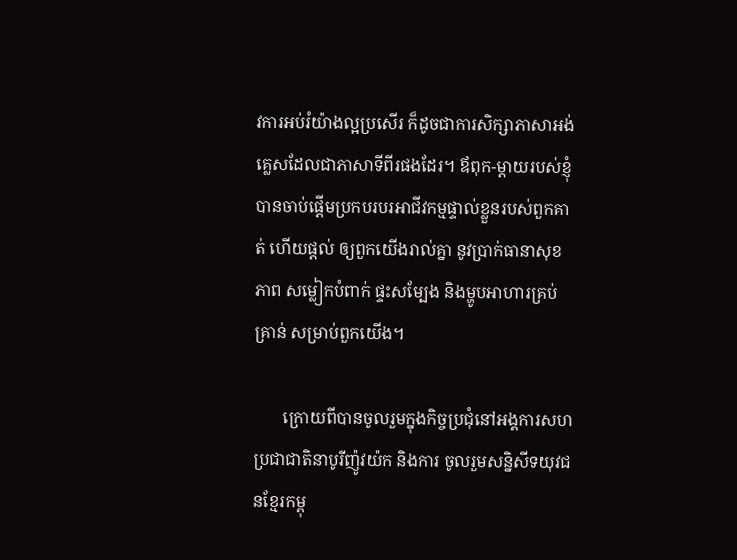វការអប់រំយ៉ាងល្អប្រសើរ ក៏ដូចជាការសិក្សាភាសាអង់គ្លេសដែលជាភាសាទីពីរផងដែរ។ ឪពុក-ម្ដាយរបស់ខ្ញុំ បានចាប់ផ្ដើមប្រកបរបរអាជីវកម្មផ្ទាល់ខ្លួនរបស់ពួកគាត់ ហើយផ្ដល់ ឲ្យពួកយើងរាល់គ្នា នូវប្រាក់ធានាសុខភាព សម្លៀកបំពាក់ ផ្ទះសម្បែង និងម្ហូបអាហារគ្រប់គ្រាន់ សម្រាប់ពួកយើង។

       ក្រោយពីបានចូលរួមក្នុងកិច្ចប្រជុំនៅអង្គការសហប្រជាជាតិនាបូរីញ៉ូវយ៉ក និងការ ចូលរួមសន្និសីទយុវជនខ្មែរកម្ពុ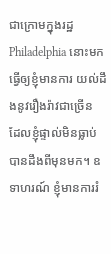ជាក្រោមក្នុងរដ្ឋ Philadelphia នោះមក ធ្វើឲ្យខ្ញុំមានការ យល់ដឹងនូវរឿងរ៉ាវជាច្រើន ដែលខ្ញុំផ្ទាល់មិនធ្លាប់បានដឹងពីមុនមក។ ឧទាហរណ៍ ខ្ញុំមានការរំ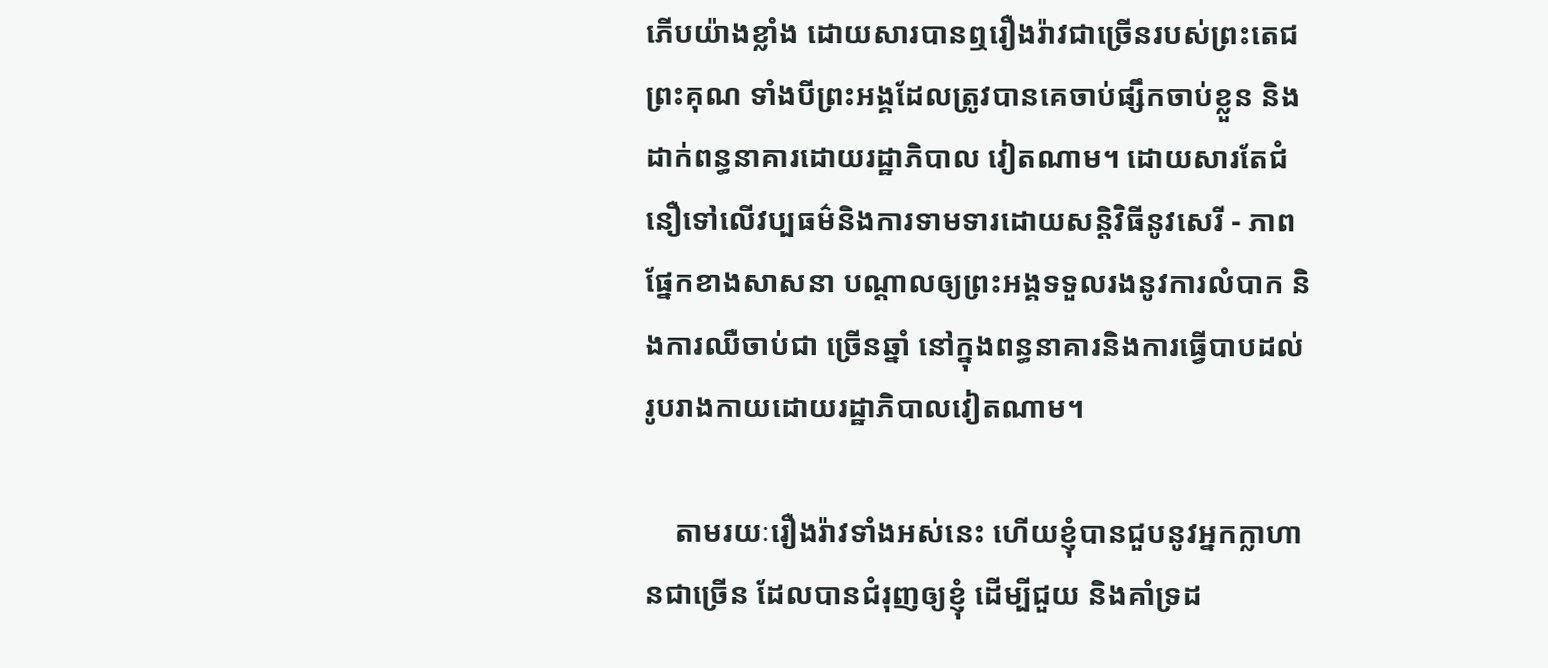ភើបយ៉ាងខ្លាំង ដោយសារបានឮរឿងរ៉ាវជាច្រើនរបស់ព្រះតេជព្រះគុណ ទាំងបីព្រះអង្គដែលត្រូវបានគេចាប់ផ្សឹកចាប់ខ្លួន និងដាក់ពន្ធនាគារដោយរដ្ឋាភិបាល វៀតណាម។ ដោយសារតែជំនឿទៅលើវប្បធម៌និងការទាមទារដោយសន្តិវិធីនូវសេរី - ភាពផ្នែកខាងសាសនា បណ្ដាលឲ្យព្រះអង្គទទួលរងនូវការលំបាក និងការឈឺចាប់ជា ច្រើនឆ្នាំ នៅក្នុងពន្ធនាគារនិងការធ្វើបាបដល់រូបរាងកាយដោយរដ្ឋាភិបាលវៀតណាម។

    តាមរយៈរឿងរ៉ាវទាំងអស់នេះ ហើយខ្ញុំបានជួបនូវអ្នកក្លាហានជាច្រើន ដែលបានជំរុញឲ្យខ្ញុំ ដើម្បីជួយ និងគាំទ្រដ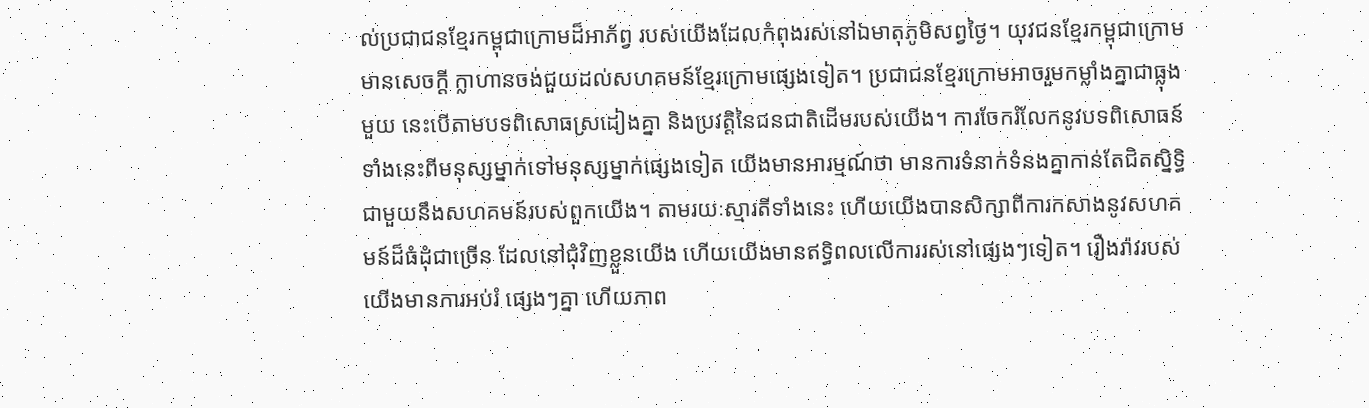ល់ប្រជាជនខ្មែរកម្ពុជាក្រោមដ៏អាភ័ព្វ របស់យើងដែលកំពុងរស់នៅឯមាតុភូមិសព្វថ្ងៃ។ យុវជនខ្មែរកម្ពុជាក្រោមមានសេចក្ដី ក្លាហានចង់ជួយដល់សហគមន៍ខ្មែរក្រោមផ្សេងទៀត។ ប្រជាជនខ្មែរក្រោមអាចរួមកម្លាំងគ្នាជាធ្លុងមួយ នេះបើតាមបទពិសោធស្រដៀងគ្នា និងប្រវត្តិនៃជនជាតិដើមរបស់យើង។ ការចែករំលែកនូវបទពិសោធន៍ទាំងនេះពីមនុស្សម្នាក់ទៅមនុស្សម្នាក់ផ្សេងទៀត យើងមានអារម្មណ៍ថា មានការទំនាក់ទំនងគ្នាកាន់តែជិតស្និទ្ធិជាមួយនឹងសហគមន៍របស់ពួកយើង។ តាមរយៈស្មារតីទាំងនេះ ហើយយើងបានសិក្សាពីការកសាងនូវសហគមន៍ដ៏ធំដុំជាច្រើន ដែលនៅជុំវិញខ្លួនយើង ហើយយើងមានឥទ្ធិពលលើការរស់នៅផ្សេងៗទៀត។ រឿងរ៉ាវរបស់យើងមានការអប់រំ ផ្សេងៗគ្នា ហើយភាព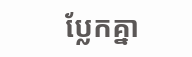ប្លែកគ្នា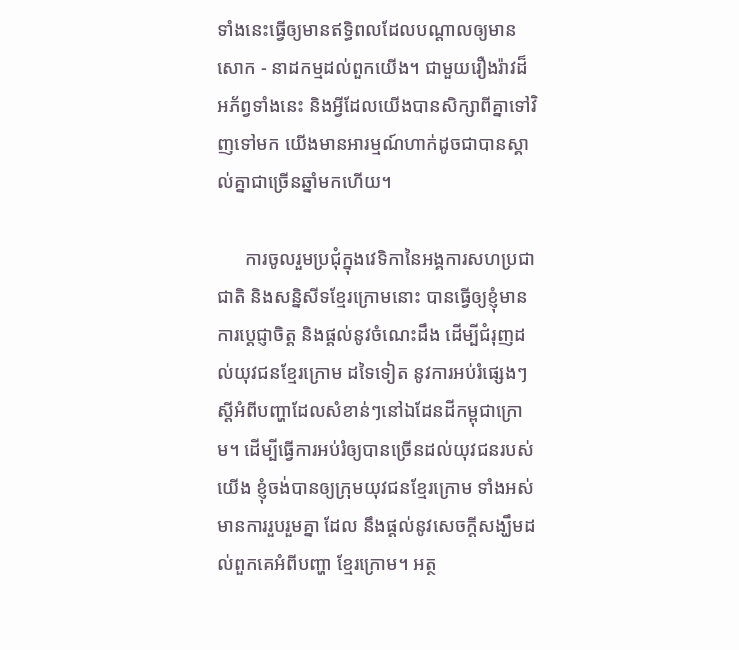ទាំងនេះធ្វើឲ្យមានឥទ្ធិពលដែលបណ្ដាលឲ្យមានសោក - នាដកម្មដល់ពួកយើង។ ជាមួយរឿងរ៉ាវដ៏អភ័ព្វទាំងនេះ និងអ្វីដែលយើងបានសិក្សាពីគ្នាទៅវិញទៅមក យើងមានអារម្មណ៍ហាក់ដូចជាបានស្គាល់គ្នាជាច្រើនឆ្នាំមកហើយ។

      ការចូលរួមប្រជុំក្នុងវេទិកានៃអង្គការសហប្រជាជាតិ និងសន្និសីទខ្មែរក្រោមនោះ បានធ្វើឲ្យខ្ញុំមានការប្ដេជ្ញាចិត្ត និងផ្ដល់នូវចំណេះដឹង ដើម្បីជំរុញដល់យុវជនខ្មែរក្រោម ដទៃទៀត នូវការអប់រំផ្សេងៗស្ដីអំពីបញ្ហាដែលសំខាន់ៗនៅឯដែនដីកម្ពុជាក្រោម។ ដើម្បីធ្វើការអប់រំឲ្យបានច្រើនដល់យុវជនរបស់យើង ខ្ញុំចង់បានឲ្យក្រុមយុវជនខ្មែរក្រោម ទាំងអស់មានការរួបរួមគ្នា ដែល នឹងផ្ដល់នូវសេចក្ដីសង្ឃឹមដល់ពួកគេអំពីបញ្ហា ខ្មែរក្រោម។ អត្ថ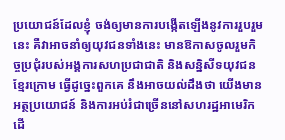ប្រយោជន៍ដែលខ្ញុំ ចង់ឲ្យមានការបង្កើតឡើងនូវការរួបរួមនេះ គឺវាអាចនាំឲ្យយុវជនទាំងនេះ មានឱកាសចូលរួមកិច្ចប្រជុំរបស់អង្គការសហប្រជាជាតិ និងសន្និសីទយុវជនខ្មែរក្រោម ធ្វើដូច្នេះពួកគេ នឹងអាចយល់ដឹងថា យើងមាន អត្ថប្រយោជន៍ និងការអប់រំជាច្រើននៅសហរដ្ឋអាមេរិក ដើ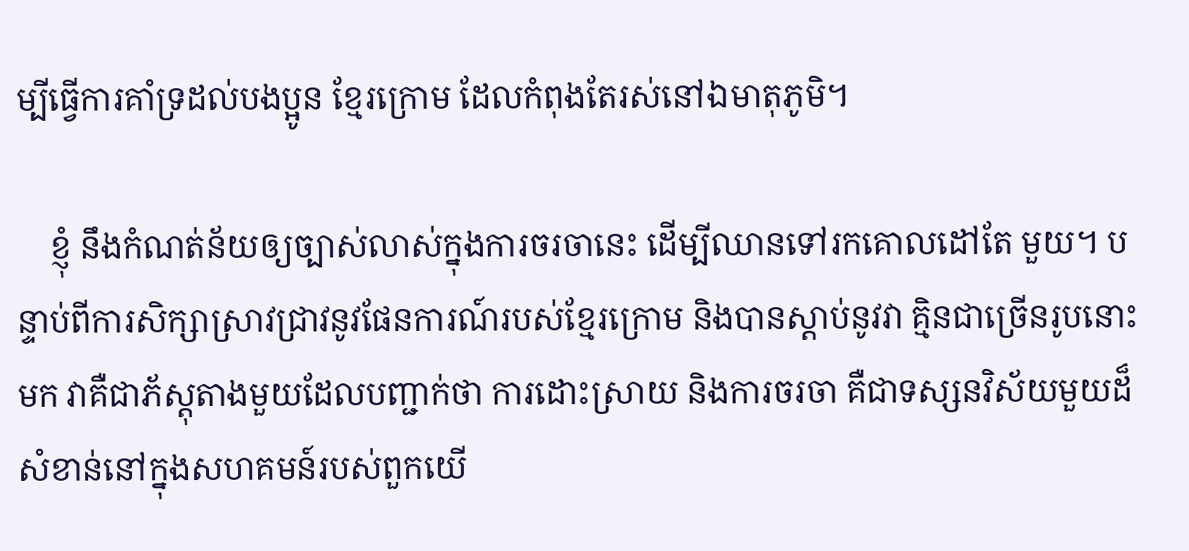ម្បីធ្វើការគាំទ្រដល់បងប្អូន ខ្មែរក្រោម ដែលកំពុងតែរស់នៅឯមាតុភូមិ។

    ខ្ញុំ នឹងកំណត់ន័យឲ្យច្បាស់លាស់ក្នុងការចរចានេះ ដើម្បីឈានទៅរកគោលដៅតែ មួយ។ បន្ទាប់ពីការសិក្សាស្រាវជ្រាវនូវផែនការណ៍របស់ខ្មែរក្រោម និងបានស្ដាប់នូវវា គ្មិនជាច្រើនរូបនោះមក វាគឺជាភ័ស្តុតាងមួយដែលបញ្ជាក់ថា ការដោះស្រាយ និងការចរចា គឺជាទស្សនវិស័យមួយដ៏សំខាន់នៅក្នុងសហគមន៍របស់ពួកយើ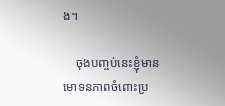ង។

    ចុងបញ្ចប់នេះខ្ញុំមានមោទនភាពចំពោះប្រ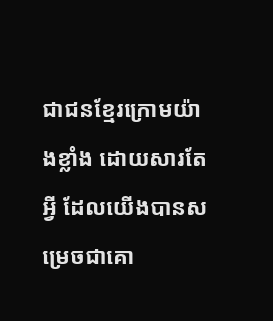ជាជនខ្មែរក្រោមយ៉ាងខ្លាំង ដោយសារតែអ្វី ដែលយើងបានសម្រេចជាគោ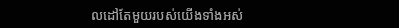លដៅតែមួយរបស់យើងទាំងអស់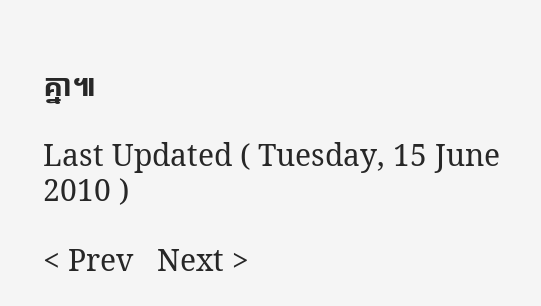គ្នា៕

Last Updated ( Tuesday, 15 June 2010 )

< Prev   Next >